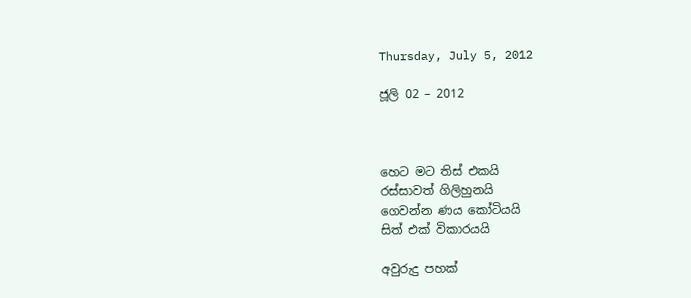Thursday, July 5, 2012

ජූලි 02 – 2012



හෙට මට තිස් එකයි
රස්සාවත් ගිලිහුනයි
ගෙවන්න ණය කෝටියයි
සිත් එක් විකාරයයි

අවුරුදු පහක්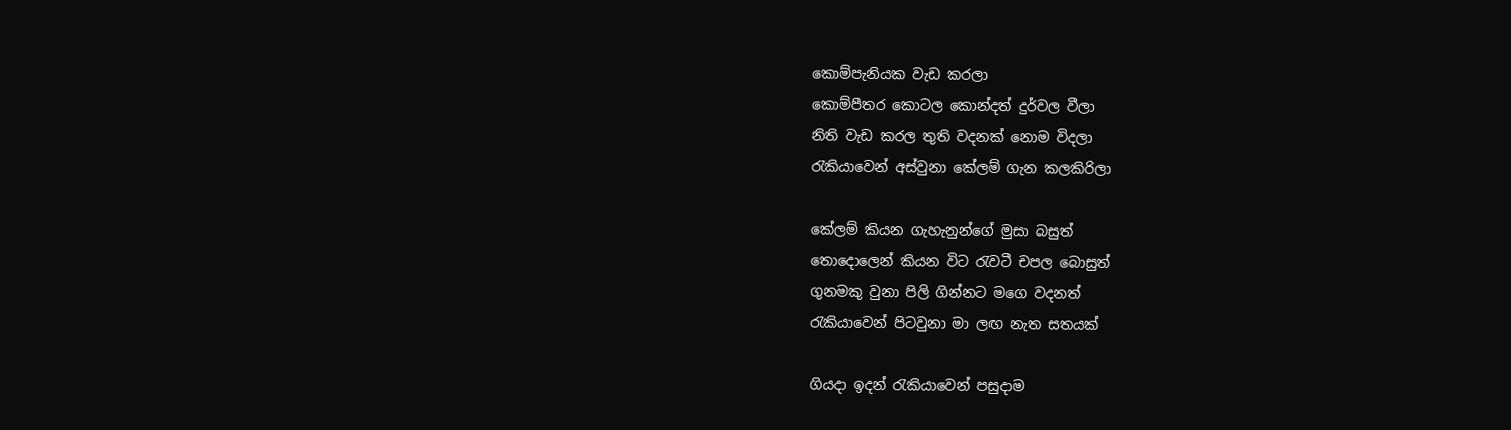කොම්පැනියක වැඩ කරලා
කොම්පීතර කොටල කොන්දත් දුර්වල වීලා
නිති වැඩ කරල තුති වදනක් නොම විදලා
රැකියාවෙන් අස්වුනා කේලම් ගැන කලකිරිලා

කේලම් කියන ගැහැනුන්ගේ මුසා බසුත්
තොදොලෙන් කියන විට රැවටී චපල බොසුත්
ගුනමකු වුනා පිලි ගින්නට මගෙ වදනත්
රැකියාවෙන් පිටවුනා මා ලඟ නැත සතයක්

ගියදා ඉදන් රැකියාවෙන් පසුදාම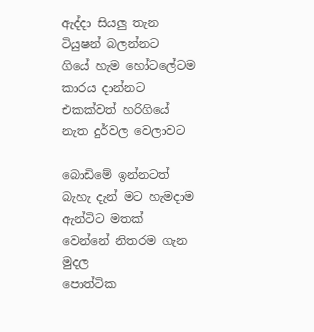ඇද්දා සියලු තැන ටියුෂන් බලන්නට
ගියේ හැම හෝටලේටම කාරය දාන්නට
එකක්වත් හරිගියේ නැත දුර්වල වෙලාවට

බොඩිමේ ඉන්නටත් බැහැ දැන් මට හැමදාම
ඇන්ටිට මතක්  වෙන්නේ නිතරම ගැන මුදල
පොත්ටික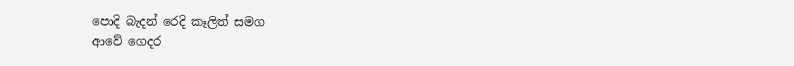පොදි බැදන් රෙදි කෑලිත් සමග
ආවේ ගෙදර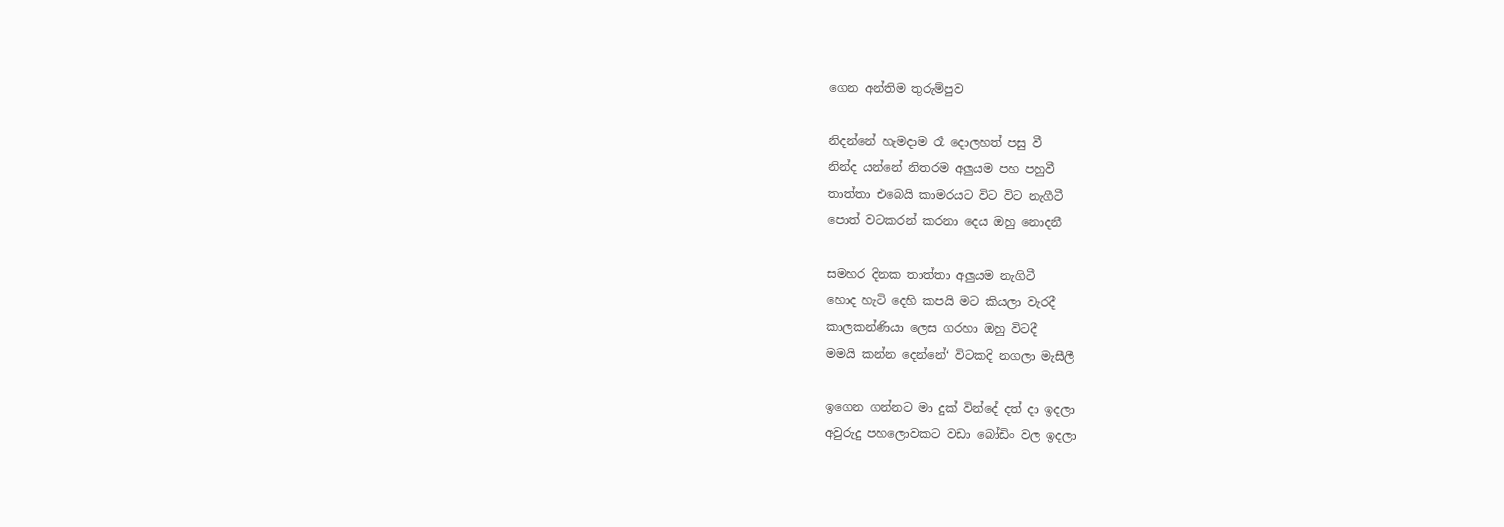ගෙන අන්තිම තුරුම්පුව

නිදන්නේ හැමදාම රෑ දොලහත් පසු වී
නින්ද යන්නේ නිතරම අලුයම පහ පහුවී
තාත්තා එබෙයි කාමරයට විට විට නැගීටී
පොත් වටකරන් කරනා දෙය ඔහු නොදනී

සමහර දිනක තාත්තා අලුයම නැගිටී
හොද හැටි දෙහි කපයි මට කියලා වැරදී
කාලකන්ණියා ලෙස ගරහා ඔහු විටදී
මමයි කන්න දෙන්නේ‘ විටකදි නගලා මැසීලී

ඉගෙන ගන්නට මා දුක් වින්දේ දත් දා ඉදලා
අවුරුදු පහලොවකට වඩා බෝඩිං වල ඉදලා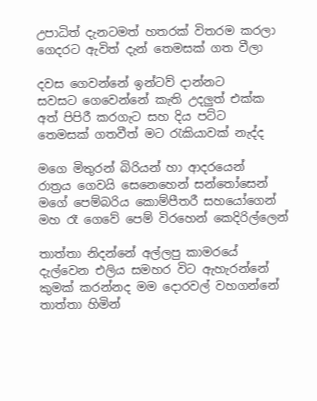උපාධිත් දැනටමත් හතරක් විතරම කරලා
ගෙදරට ඇවිත් දැන් තෙමසක් ගත වීලා

දවස ගෙවන්නේ ඉන්ටව් දාන්නට
සවසට ගෙවෙන්නේ කැති උදලුත් එක්ක
අත් පිපිරී කරගැට සහ දිය පට්ට
තෙමසක් ගතවීත් මට රැකියාවක් නැද්ද

මගෙ මිතුරන් බිරියන් හා ආදරයෙන්
රාත්‍රය ගෙවයි සෙනෙහෙන් සන්තෝසෙන්
මගේ පෙම්බරිය කොම්පීතරී සහයෝගෙන්
මහ රෑ ගෙවේ පෙම් විරහෙන් කෙදිරිල්ලෙන්

තාත්තා නිදන්නේ අල්ලපු කාමරයේ
දැල්වෙන එලිය සමහර විට ඇහැරන්නේ
කුමක් කරන්නද මම දොරවල් වහගන්නේ
තාත්තා හිමින්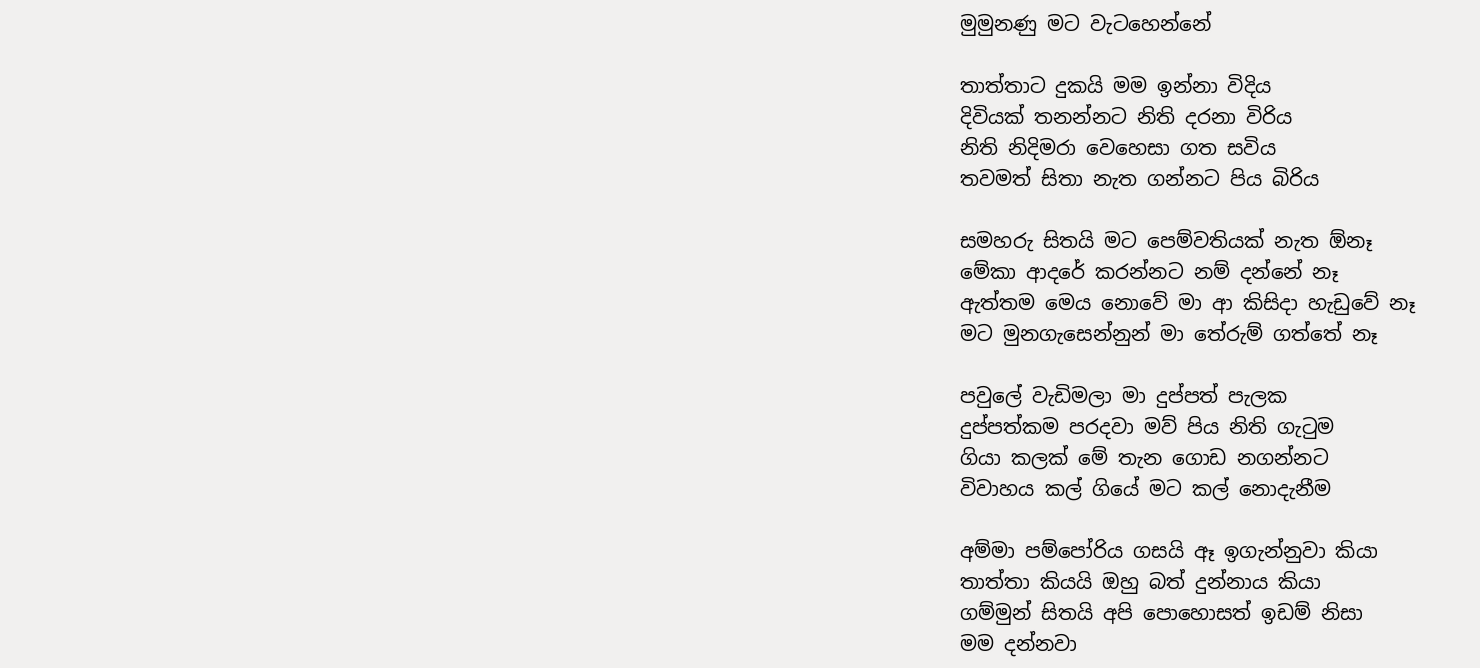මුමුනණු මට වැටහෙන්නේ

තාත්තාට දුකයි මම ඉන්නා විදිය
දිවියක් තනන්නට නිති දරනා විරිය
නිති නිදිමරා වෙහෙසා ගත සවිය
තවමත් සිතා නැත ගන්නට පිය බිරිය

සමහරු සිතයි මට පෙම්වතියක් නැත ඕනෑ
මේකා ආදරේ කරන්නට නම් දන්නේ නෑ
ඇත්තම මෙය නොවේ මා ආ කිසිදා හැඩුවේ නෑ
මට මුනගැසෙන්නුන් මා තේරුම් ගත්තේ නෑ

පවුලේ වැඩිමලා මා දුප්පත් පැලක
දුප්පත්කම පරදවා මව් පිය නිති ගැටුම
ගියා කලක් මේ තැන ගොඩ නගන්නට
විවාහය කල් ගියේ මට කල් නොදැනීම

අම්මා පම්පෝරිය ගසයි ඈ ඉගැන්නුවා කියා
තාත්තා කියයි ඔහු බත් දුන්නාය කියා
ගම්මුන් සිතයි අපි පොහොසත් ඉඩම් නිසා
මම දන්නවා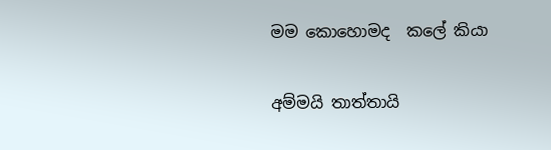මම කොහොමද  කලේ කියා

අම්මයි තාත්තායි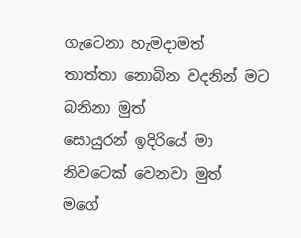ගැටෙනා හැමදාමත්
තාත්තා නොබින වදනින් මට බනිනා මුත්
සොයුරන් ඉදිරියේ මා නිවටෙක් වෙනවා මුත්
මගේ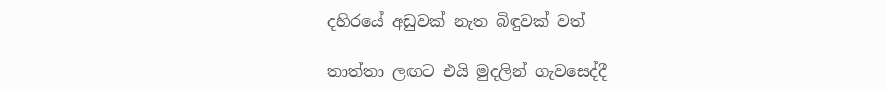දහිරයේ අඩුවක් නැත බිඳුවක් වත්

තාත්තා ලඟට එයි මුදලින් ගැවසෙද්දී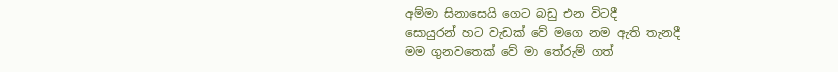අම්මා සිනාසෙයි ගෙට බඩු එන විටදී
සොයුරන් හට වැඩක් වේ මගෙ නම ඇති තැනදී
මම ගුනවතෙක් වේ මා තේරුම් ගත්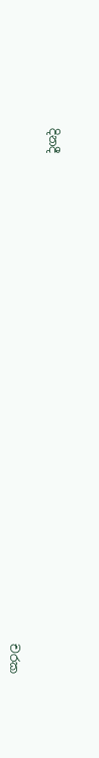දිනදී

                                                                                      චරක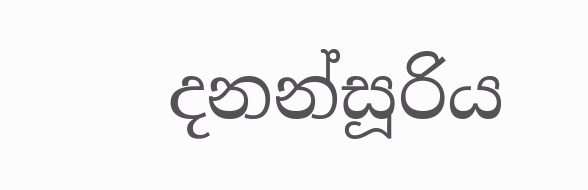දනන්සූරිය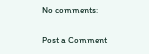No comments:

Post a Comment